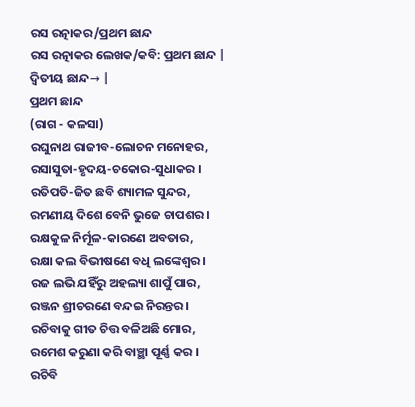ରସ ରତ୍ନାକର/ପ୍ରଥମ ଛାନ୍ଦ
ରସ ରତ୍ନାକର ଲେଖକ/କବି: ପ୍ରଥମ ଛାନ୍ଦ |
ଦ୍ଵିତୀୟ ଛାନ୍ଦ→ |
ପ୍ରଥମ ଛାନ୍ଦ
(ରାଗ - କଳସା)
ରଘୁନାଥ ରାଜୀବ-ଲୋଚନ ମନୋହର,
ରସାସୁତା-ହୃଦୟ-ଚକୋର-ସୁଧାକର ।
ରତିପତି-ଜିତ ଛବି ଶ୍ୟାମଳ ସୁନ୍ଦର,
ରମଣୀୟ ଦିଶେ ବେନି ଭୁଜେ ଚାପଶର ।
ରକ୍ଷକୁଳ ନିର୍ମୂଳ-କାରଣେ ଅବତାର,
ରକ୍ଷା କଲ ବିଭୀଷଣେ ବଧି ଲଙ୍କେଶ୍ଵର ।
ରଜ ଲଭି ଯହିଁରୁ ଅହଲ୍ୟା ଶାପୁଁ ପାର,
ରଞ୍ଜନ ଶ୍ରୀଚରଣେ ବନ୍ଦଇ ନିରନ୍ତର ।
ରଚିବାକୁ ଗୀତ ଚିତ୍ତ ବଳିଅଛି ମୋର,
ରମେଶ କରୁଣା କରି ବାଞ୍ଛା ପୂର୍ଣ୍ଣ କର ।
ରଚିବି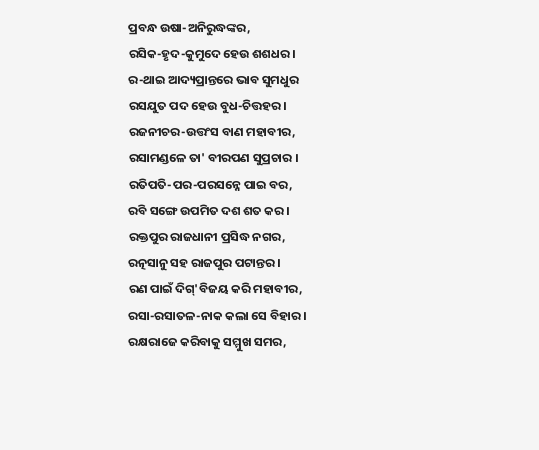ପ୍ରବନ୍ଧ ଉଷା-ଅନିରୁଦ୍ଧଙ୍କର,
ରସିକ-ହୃଦ-କୁମୁଦେ ହେଉ ଶଶଧର ।
ର-ଥାଇ ଆଦ୍ୟପ୍ରାନ୍ତରେ ଭାବ ସୁମଧୁର
ରସଯୁତ ପଦ ହେଉ ବୁଧ-ଚିତ୍ତହର ।
ରଜନୀଚର-ଉତ୍ତଂସ ବାଣ ମହାବୀର,
ରସାମଣ୍ଡଳେ ତା' ବୀରପଣ ସୁପ୍ରଚାର ।
ରତିପତି-ପର-ପରସନ୍ନେ ପାଇ ବର,
ରବି ସଙ୍ଗେ ଉପମିତ ଦଶ ଶତ କର ।
ରକ୍ତପୁର ରାଜଧାନୀ ପ୍ରସିଦ୍ଧ ନଗର,
ରତ୍ନସାନୁ ସହ ରାଜପୁର ପଟାନ୍ତର ।
ରଣ ପାଇଁ ଦିଗ୍'ବିଜୟ କରି ମହାବୀର,
ରସା-ରସାତଳ-ନାକ କଲା ସେ ବିହାର ।
ରକ୍ଷରାଜେ କରିବାକୁ ସମ୍ମୁଖ ସମର,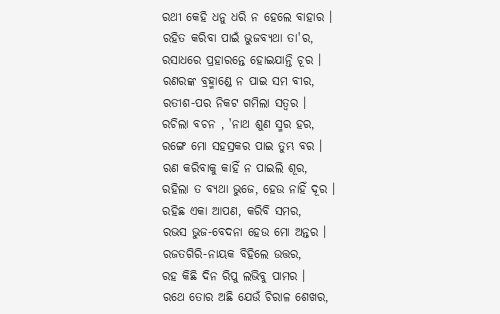ରଥୀ କେହି ଧନୁ ଧରି ନ ହେଲେ ବାହାର ।
ରହିତ କରିବା ପାଇଁ ଭୁଜବ୍ୟଥା ତା'ର,
ରସାଧରେ ପ୍ରହାରନ୍ତେ ହୋଇଯାନ୍ତି ଚୂର ।
ରଣରଙ୍କ ବ୍ରହ୍ମାଣ୍ଡେ ନ ପାଇ ସମ ବୀର,
ରତୀଶ-ପର ନିକଟ ଗମିଲା ସତ୍ଵର ।
ରଚିଲା ବଚନ , 'ନାଥ ଶୁଣ ସ୍ମର ହର,
ରଙ୍ଗେ ମୋ ସହସ୍ରକର ପାଇ ତୁମ୍ଭ ବର ।
ରଣ କରିବାକୁ କାହିଁ ନ ପାଇଲି ଶୂର,
ରହିଲା ତ ବ୍ୟଥା ଭୁଜେ, ହେଉ ନାହିଁ ଦୂର ।
ରହିଛ ଏକା ଆପଣ, କରିବି ସମର,
ରଭସ ଭୁଜ-ବେଦନା ହେଉ ମୋ ଅନ୍ତର ।
ରଜତଗିରି-ନାୟକ ବିହିଲେ ଉତ୍ତର,
ରହ କିଛି ଦିନ ରିପୁ ଲଭିବୁ ପାମର ।
ରଥେ ତୋର ଅଛି ଯେଉଁ ଚିରାଳ ଶେଖର,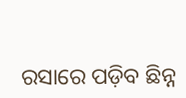ରସାରେ ପଡ଼ିବ ଛିନ୍ନ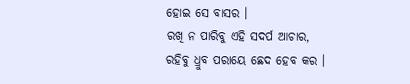ହୋଇ ସେ ବାସର ।
ରଖି ନ ପାରିବୁ ଏହି ସଦର୍ପ ଆଚାର,
ରହିବୁ ଧ୍ରୁବ ପରାୟେ ଛେଦ ହେବ କର ।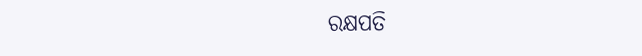ରକ୍ଷପତି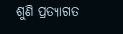ଶୁଣି ପ୍ରତ୍ୟାଗତ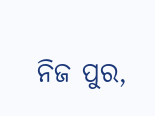ନିଜ ପୁର,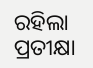ରହିଲା ପ୍ରତୀକ୍ଷା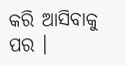କରି ଆସିବାକୁ ପର ।